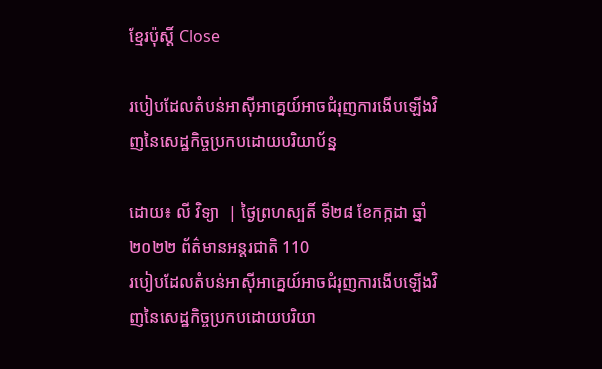ខ្មែរប៉ុស្ដិ៍ Close

របៀបដែលតំបន់អាស៊ីអាគ្នេយ៍អាចជំរុញការងើបឡើងវិញនៃសេដ្ឋកិច្ចប្រកបដោយបរិយាប័ន្ន

ដោយ៖ លី វិទ្យា  | ថ្ងៃព្រហស្បតិ៍ ទី២៨ ខែកក្កដា ឆ្នាំ២០២២ ព័ត៌មានអន្តរជាតិ 110
របៀបដែលតំបន់អាស៊ីអាគ្នេយ៍អាចជំរុញការងើបឡើងវិញនៃសេដ្ឋកិច្ចប្រកបដោយបរិយា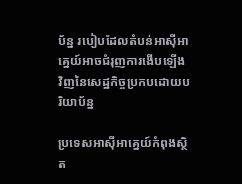ប័ន្ន របៀបដែលតំបន់អាស៊ីអាគ្នេយ៍អាចជំរុញការងើបឡើងវិញនៃសេដ្ឋកិច្ចប្រកបដោយបរិយាប័ន្ន

ប្រទេសអាស៊ីអាគ្នេយ៍កំពុងស្ថិត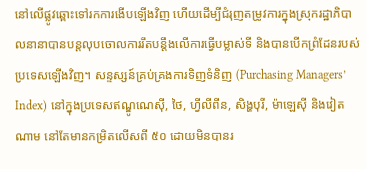នៅលើផ្លូវឆ្ពោះទៅរកការងើបឡើងវិញ ហើយដើម្បីជំរុញតម្រូវការក្នុងស្រុករដ្ឋាភិបាលនានាបានបន្តលុបចោលការរឹតបន្តឹងលើការធ្វើបម្លាស់ទី និងបានបើកព្រំដែនរបស់ប្រទេសឡើងវិញ។ សន្ទស្សន៍គ្រប់គ្រងការទិញទំនិញ (Purchasing Managers’ Index) នៅក្នុងប្រទេសឥណ្ឌូណេស៊ី, ថៃ, ហ្វីលីពីន, សិង្ហបុរី, ម៉ាឡេស៊ី និងវៀតណាម នៅតែមានកម្រិតលើសពី ៥០ ដោយមិនបានរ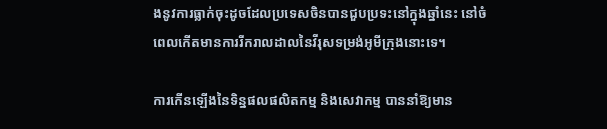ងនូវការធ្លាក់ចុះដូចដែលប្រទេសចិនបានជួបប្រទះនៅក្នុងឆ្នាំនេះ នៅចំពេលកើតមានការរីករាលដាលនៃវីរុសទម្រង់អូមីក្រុងនោះទេ។

ការកើនឡើងនៃទិន្នផលផលិតកម្ម និងសេវាកម្ម បាននាំឱ្យមាន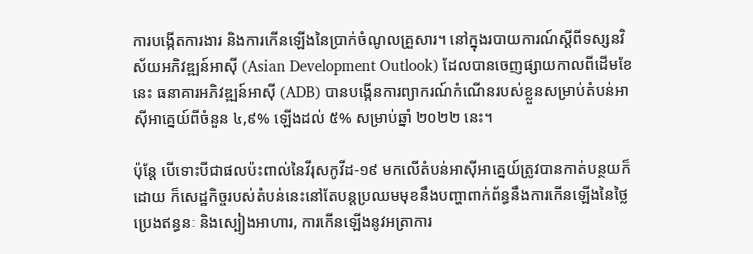ការបង្កើតការងារ និងការកើនឡើងនៃប្រាក់ចំណូលគ្រួសារ។ នៅក្នុងរបាយការណ៍ស្តីពីទស្សនវិស័យអភិវឌ្ឍន៍អាស៊ី (Asian Development Outlook) ដែលបានចេញផ្សាយកាលពីដើមខែនេះ ធនាគារអភិវឌ្ឍន៍អាស៊ី (ADB) បានបង្កើនការព្យាករណ៍កំណើនរបស់ខ្លួនសម្រាប់តំបន់អាស៊ីអាគ្នេយ៍ពីចំនួន ៤,៩% ឡើងដល់ ៥% សម្រាប់ឆ្នាំ ២០២២ នេះ។

ប៉ុន្តែ បើទោះបីជាផលប៉ះពាល់នៃវីរុសកូវីដ-១៩ មកលើតំបន់អាស៊ីអាគ្នេយ៍ត្រូវបានកាត់បន្ថយក៏ដោយ ក៏សេដ្ឋកិច្ចរបស់តំបន់នេះនៅតែបន្តប្រឈមមុខនឹងបញ្ហាពាក់ព័ន្ធនឹងការកើនឡើងនៃថ្លៃប្រេងឥន្ធនៈ និងស្បៀងអាហារ, ការកើនឡើងនូវអត្រាការ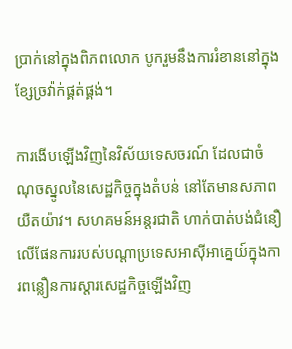ប្រាក់នៅក្នុងពិភពលោក បូករួមនឹងការរំខាននៅក្នុងខ្សែច្រវ៉ាក់ផ្គត់ផ្គង់។

ការងើបឡើងវិញនៃវិស័យទេសចរណ៍ ដែលជាចំណុចស្នូលនៃសេដ្ឋកិច្ចក្នុងតំបន់ នៅតែមានសភាពយឺតយ៉ាវ។ សហគមន៍អន្តរជាតិ ហាក់បាត់បង់ជំនឿលើផែនការរបស់បណ្តាប្រទេសអាស៊ីអាគ្នេយ៍ក្នុងការពន្លឿនការស្តារសេដ្ឋកិច្ចឡើងវិញ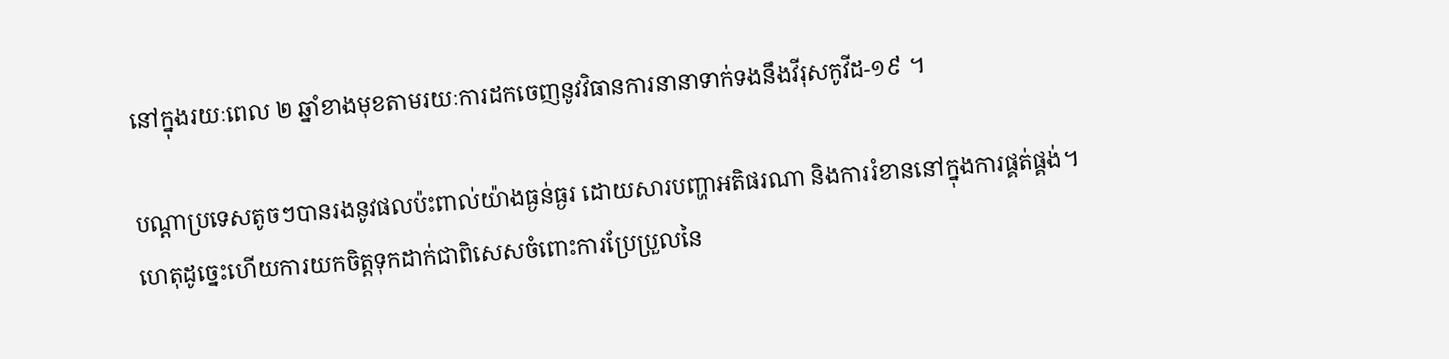នៅក្នុងរយៈពេល ២ ឆ្នាំខាងមុខតាមរយៈការដកចេញនូវវិធានការនានាទាក់ទងនឹងវីរុសកូវីដ-១៩ ។

បណ្តាប្រទេសតូចៗបានរងនូវផលប៉ះពាល់យ៉ាងធ្ងន់ធ្ងរ ដោយសារបញ្ហាអតិផរណា និងការរំខាននៅក្នុងការផ្គត់ផ្គង់។ ហេតុដូច្នេះហើយការយកចិត្តទុកដាក់ជាពិសេសចំពោះការប្រែប្រួលនៃ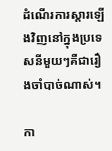ដំណើរការស្តារឡើងវិញនៅក្នុងប្រទេសនីមួយៗគឺជារឿងចាំបាច់ណាស់។

កា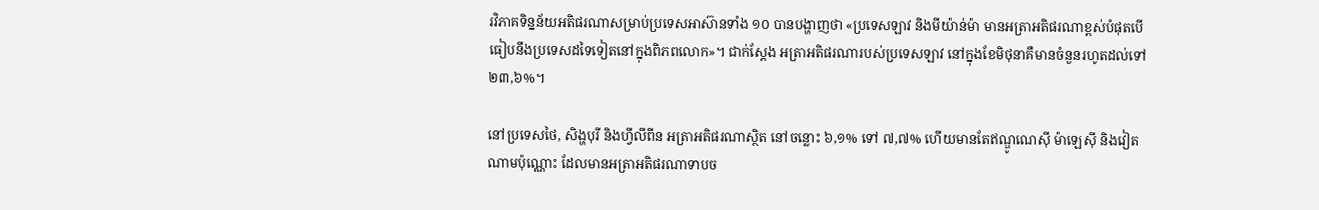រវិភាគទិន្នន័យអតិផរណាសម្រាប់ប្រទេសអាស៊ានទាំង ១០ បានបង្ហាញថា «ប្រទេសឡាវ និងមីយ៉ាន់ម៉ា មានអត្រាអតិផរណាខ្ពស់បំផុតបើធៀបនឹងប្រទេសដទៃទៀតនៅក្នុងពិភពលោក»។ ជាក់ស្ដែង អត្រាអតិផរណារបស់ប្រទេសឡាវ នៅក្នុងខែមិថុនាគឺមានចំនួនរហូតដល់ទៅ ២៣,៦%។

នៅប្រទេសថៃ, សិង្ហបុរី និងហ្វីលីពីន អត្រាអតិផរណាស្ថិត នៅចន្លោះ ៦,១% ទៅ ៧,៧% ហើយមានតែឥណ្ឌូណេស៊ី ម៉ាឡេស៊ី និងវៀតណាមប៉ុណ្ណោះ ដែលមានអត្រាអតិផរណាទាបច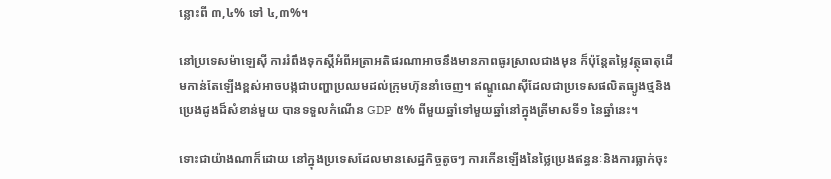ន្លោះពី ៣,៤% ទៅ ៤,៣%។

នៅប្រទេសម៉ាឡេស៊ី ការរំពឹងទុកស្តីអំពីអត្រាអតិផរណាអាចនឹងមានភាពធូរស្រាលជាងមុន ក៏ប៉ុន្តែតម្លៃវត្ថុធាតុដើមកាន់តែឡើងខ្ពស់អាចបង្កជាបញ្ហាប្រឈមដល់ក្រុមហ៊ុននាំចេញ។ ឥណ្ឌូណេស៊ីដែលជាប្រទេសផលិតធ្យូងថ្មនិងប្រេងដូងដ៏សំខាន់មួយ បានទទួលកំណើន GDP ៥% ពីមួយឆ្នាំទៅមួយឆ្នាំនៅក្នុងត្រីមាសទី១ នៃឆ្នាំនេះ។

ទោះជាយ៉ាងណាក៏ដោយ នៅក្នុងប្រទេសដែលមានសេដ្ឋកិច្ចតូចៗ ការកើនឡើងនៃថ្លៃប្រេងឥន្ធនៈនិងការធ្លាក់ចុះ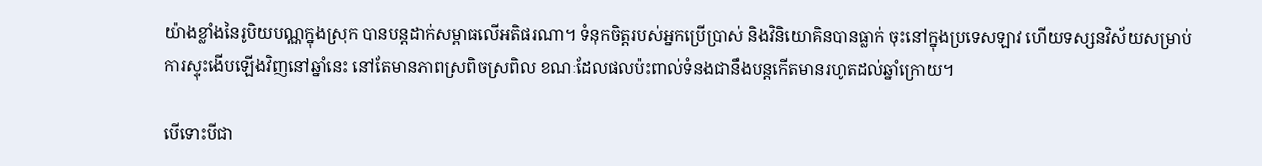យ៉ាងខ្លាំងនៃរូបិយបណ្ណក្នុងស្រុក បានបន្តដាក់សម្ពាធលើអតិផរណា។ ទំនុកចិត្តរបស់អ្នកប្រើប្រាស់ និងវិនិយោគិនបានធ្លាក់ ចុះនៅក្នុងប្រទេសឡាវ ហើយទស្សនវិស័យសម្រាប់ការស្ទុះងើបឡើងវិញនៅឆ្នាំនេះ នៅតែមានភាពស្រពិចស្រពិល ខណៈដែលផលប៉ះពាល់ទំនងជានឹងបន្តកើតមានរហូតដល់ឆ្នាំក្រោយ។

បើទោះបីជា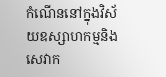កំណើននៅក្នុងវិស័យឧស្សាហកម្មនិងសេវាក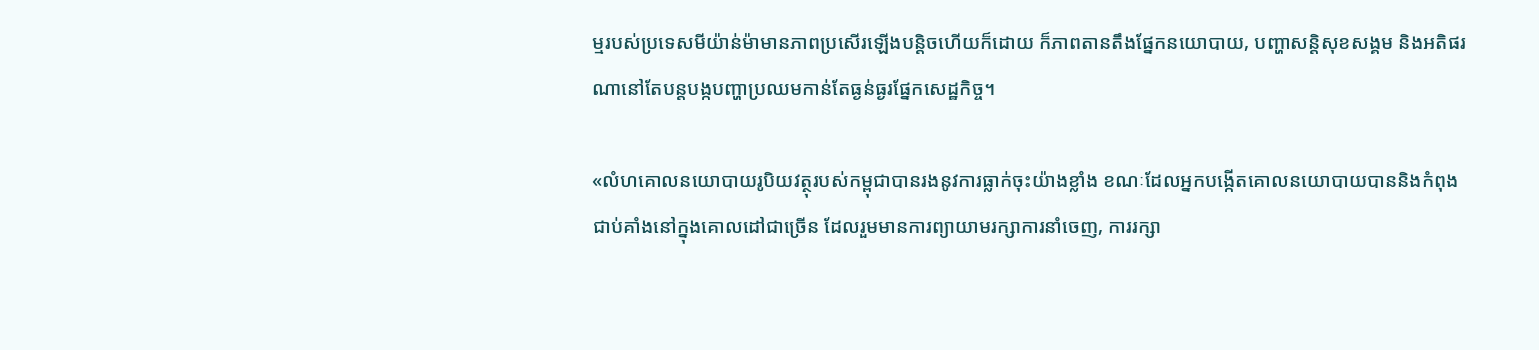ម្មរបស់ប្រទេសមីយ៉ាន់ម៉ាមានភាពប្រសើរឡើងបន្តិចហើយក៏ដោយ ក៏ភាពតានតឹងផ្នែកនយោបាយ, បញ្ហាសន្តិសុខសង្គម និងអតិផរណានៅតែបន្តបង្កបញ្ហាប្រឈមកាន់តែធ្ងន់ធ្ងរផ្នែកសេដ្ឋកិច្ច។

«លំហគោលនយោបាយរូបិយវត្ថុរបស់កម្ពុជាបានរងនូវការធ្លាក់ចុះយ៉ាងខ្លាំង ខណៈដែលអ្នកបង្កើតគោលនយោបាយបាននិងកំពុងជាប់គាំងនៅក្នុងគោលដៅជាច្រើន ដែលរួមមានការព្យាយាមរក្សាការនាំចេញ, ការរក្សា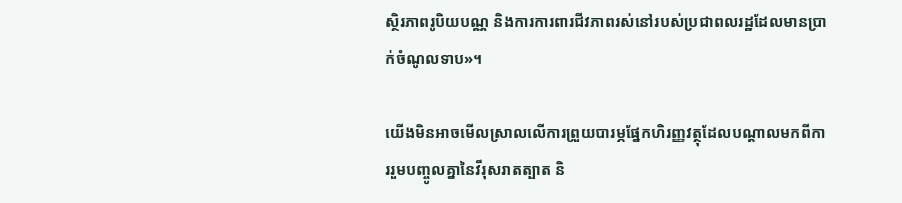ស្ថិរភាពរូបិយបណ្ណ និងការការពារជីវភាពរស់នៅរបស់ប្រជាពលរដ្ឋដែលមានប្រាក់ចំណូលទាប»។

យើងមិនអាចមើលស្រាលលើការព្រួយបារម្ភផ្នែកហិរញ្ញវត្ថុដែលបណ្តាលមកពីការរួមបញ្ចូលគ្នានៃវីរុសរាតត្បាត និ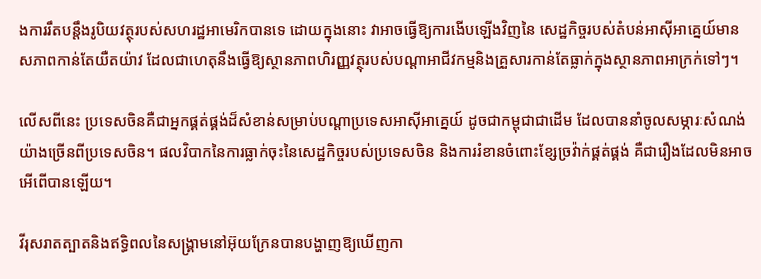ងការរឹតបន្តឹងរូបិយវត្ថុរបស់សហរដ្ឋអាមេរិកបានទេ ដោយក្នុងនោះ វាអាចធ្វើឱ្យការងើបឡើងវិញនៃ សេដ្ឋកិច្ចរបស់តំបន់អាស៊ីអាគ្នេយ៍មានសភាពកាន់តែយឺតយ៉ាវ ដែលជាហេតុនឹងធ្វើឱ្យស្ថានភាពហិរញ្ញវត្ថុរបស់បណ្តាអាជីវកម្មនិងគ្រួសារកាន់តែធ្លាក់ក្នុងស្ថានភាពអាក្រក់ទៅៗ។

លើសពីនេះ ប្រទេសចិនគឺជាអ្នកផ្គត់ផ្គង់ដ៏សំខាន់សម្រាប់បណ្តាប្រទេសអាស៊ីអាគ្នេយ៍ ដូចជាកម្ពុជាជាដើម ដែលបាននាំចូលសម្ភារៈសំណង់យ៉ាងច្រើនពីប្រទេសចិន។ ផលវិបាកនៃការធ្លាក់ចុះនៃសេដ្ឋកិច្ចរបស់ប្រទេសចិន និងការរំខានចំពោះខ្សែច្រវ៉ាក់ផ្គត់ផ្គង់ គឺជារឿងដែលមិនអាចអើពើបានឡើយ។

វីរុសរាតត្បាតនិងឥទ្ធិពលនៃសង្គ្រាមនៅអ៊ុយក្រែនបានបង្ហាញឱ្យឃើញកា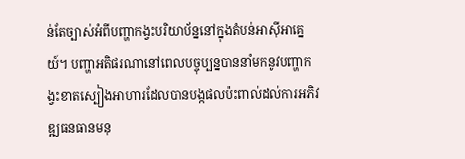ន់តែច្បាស់អំពីបញ្ហាកង្វះបរិយាប័ន្ននៅក្នុងតំបន់អាស៊ីអាគ្នេយ៍។ បញ្ហាអតិផរណានៅពេលបច្ចុប្បន្នបាននាំមកនូវបញ្ហាកង្វះខាតស្បៀងអាហារដែលបានបង្កផលប៉ះពាល់ដល់ការអភិវឌ្ឍធនធានមនុ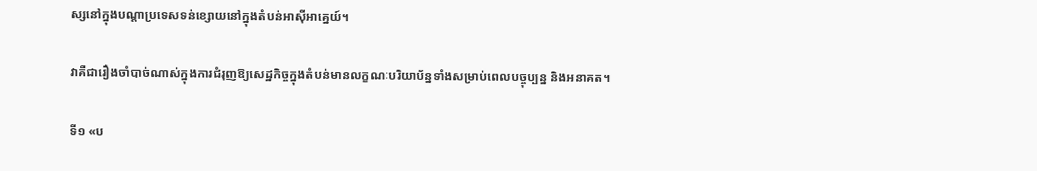ស្សនៅក្នុងបណ្តាប្រទេសទន់ខ្សោយនៅក្នុងតំបន់អាស៊ីអាគ្នេយ៍។

វាគឺជារឿងចាំបាច់ណាស់ក្នុងការជំរុញឱ្យសេដ្ឋកិច្ចក្នុងតំបន់មានលក្ខណៈបរិយាប័ន្នទាំងសម្រាប់ពេលបច្ចុប្បន្ន និងអនាគត។

ទី១ «ប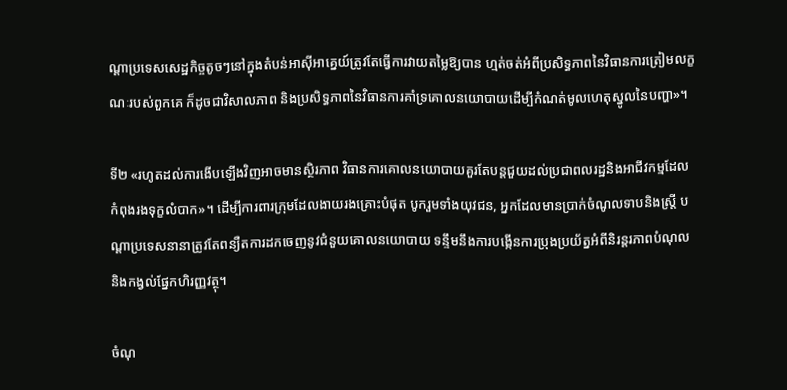ណ្តាប្រទេសសេដ្ឋកិច្ចតូចៗនៅក្នុងតំបន់អាស៊ីអាគ្នេយ៍ត្រូវតែធ្វើការវាយតម្លៃឱ្យបាន ហ្មត់ចត់អំពីប្រសិទ្ធភាពនៃវិធានការត្រៀមលក្ខណៈរបស់ពួកគេ ក៏ដូចជាវិសាលភាព និងប្រសិទ្ធភាពនៃវិធានការគាំទ្រគោលនយោបាយដើម្បីកំណត់មូលហេតុស្នូលនៃបញ្ហា»។

ទី២ «រហូតដល់ការងើបឡើងវិញអាចមានស្ថិរភាព វិធានការគោលនយោបាយគួរតែបន្តជួយដល់ប្រជាពលរដ្ឋនិងអាជីវកម្មដែលកំពុងរងទុក្ខលំបាក»។ ដើម្បីការពារក្រុមដែលងាយរងគ្រោះបំផុត បូករួមទាំងយុវជន, អ្នកដែលមានប្រាក់ចំណូលទាបនិងស្ត្រី បណ្តាប្រទេសនានាត្រូវតែពន្យឺតការដកចេញនូវជំនួយគោលនយោបាយ ទន្ទឹមនឹងការបង្កើនការប្រុងប្រយ័ត្នអំពីនិរន្តរភាពបំណុល និងកង្វល់ផ្នែកហិរញ្ញវត្ថុ។

ចំណុ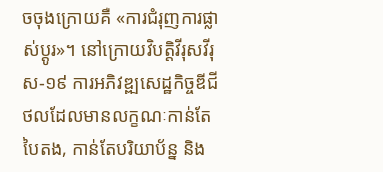ចចុងក្រោយគឺ «ការជំរុញការផ្លាស់ប្តូរ»។ នៅក្រោយវិបត្តិវីរុសវីរុស-១៩ ការអភិវឌ្ឍសេដ្ឋកិច្ចឌីជីថលដែលមានលក្ខណៈកាន់តែបៃតង, កាន់តែបរិយាប័ន្ន និង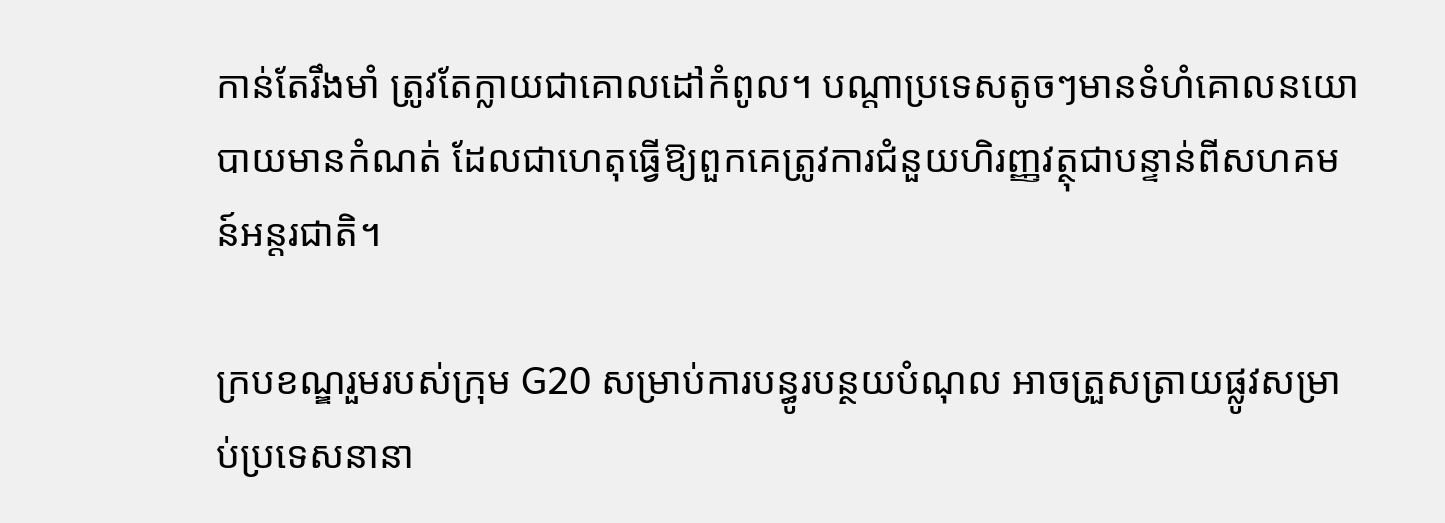កាន់តែរឹងមាំ ត្រូវតែក្លាយជាគោលដៅកំពូល។ បណ្តាប្រទេសតូចៗមានទំហំគោលនយោបាយមានកំណត់ ដែលជាហេតុធ្វើឱ្យពួកគេត្រូវការជំនួយហិរញ្ញវត្ថុជាបន្ទាន់ពីសហគមន៍អន្តរជាតិ។

ក្របខណ្ឌរួមរបស់ក្រុម G20 សម្រាប់ការបន្ធូរបន្ថយបំណុល អាចត្រួសត្រាយផ្លូវសម្រាប់ប្រទេសនានា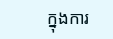ក្នុងការ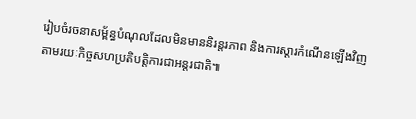រៀបចំរចនាសម្ព័ន្ធបំណុលដែលមិនមាននិរន្តរភាព និងការស្ដារកំណើនឡើងវិញតាមរយៈកិច្ចសហប្រតិបត្តិការជាអន្តរជាតិ៕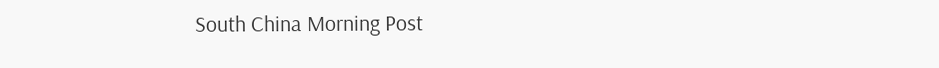South China Morning Post